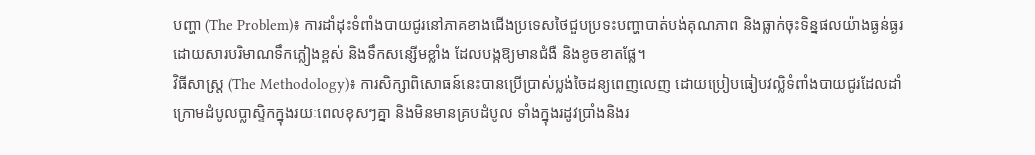បញ្ហា (The Problem)៖ ការដាំដុះទំពាំងបាយជូរនៅភាគខាងជើងប្រទេសថៃជួបប្រទះបញ្ហាបាត់បង់គុណភាព និងធ្លាក់ចុះទិន្នផលយ៉ាងធ្ងន់ធ្ងរ ដោយសារបរិមាណទឹកភ្លៀងខ្ពស់ និងទឹកសន្សើមខ្លាំង ដែលបង្កឱ្យមានជំងឺ និងខូចខាតផ្លែ។
វិធីសាស្ត្រ (The Methodology)៖ ការសិក្សាពិសោធន៍នេះបានប្រើប្រាស់ប្លង់ចៃដន្យពេញលេញ ដោយប្រៀបធៀបវល្លិទំពាំងបាយជូរដែលដាំក្រោមដំបូលប្លាស្ទិកក្នុងរយៈពេលខុសៗគ្នា និងមិនមានគ្របដំបូល ទាំងក្នុងរដូវប្រាំងនិងរ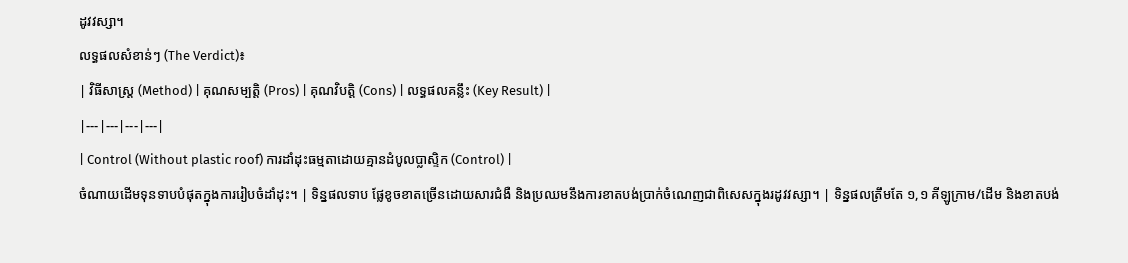ដូវវស្សា។
លទ្ធផលសំខាន់ៗ (The Verdict)៖
| វិធីសាស្ត្រ (Method) | គុណសម្បត្តិ (Pros) | គុណវិបត្តិ (Cons) | លទ្ធផលគន្លឹះ (Key Result) |
|---|---|---|---|
| Control (Without plastic roof) ការដាំដុះធម្មតាដោយគ្មានដំបូលប្លាស្ទិក (Control) |
ចំណាយដើមទុនទាបបំផុតក្នុងការរៀបចំដាំដុះ។ | ទិន្នផលទាប ផ្លែខូចខាតច្រើនដោយសារជំងឺ និងប្រឈមនឹងការខាតបង់ប្រាក់ចំណេញជាពិសេសក្នុងរដូវវស្សា។ | ទិន្នផលត្រឹមតែ ១,១ គីឡូក្រាម/ដើម និងខាតបង់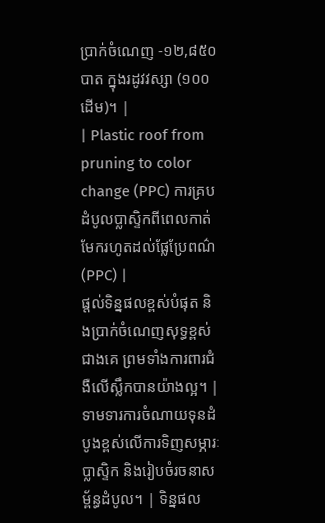ប្រាក់ចំណេញ -១២,៨៥០ បាត ក្នុងរដូវវស្សា (១០០ដើម)។ |
| Plastic roof from pruning to color change (PPC) ការគ្របដំបូលប្លាស្ទិកពីពេលកាត់មែករហូតដល់ផ្លែប្រែពណ៌ (PPC) |
ផ្តល់ទិន្នផលខ្ពស់បំផុត និងប្រាក់ចំណេញសុទ្ធខ្ពស់ជាងគេ ព្រមទាំងការពារជំងឺលើស្លឹកបានយ៉ាងល្អ។ | ទាមទារការចំណាយទុនដំបូងខ្ពស់លើការទិញសម្ភារៈប្លាស្ទិក និងរៀបចំរចនាសម្ព័ន្ធដំបូល។ | ទិន្នផល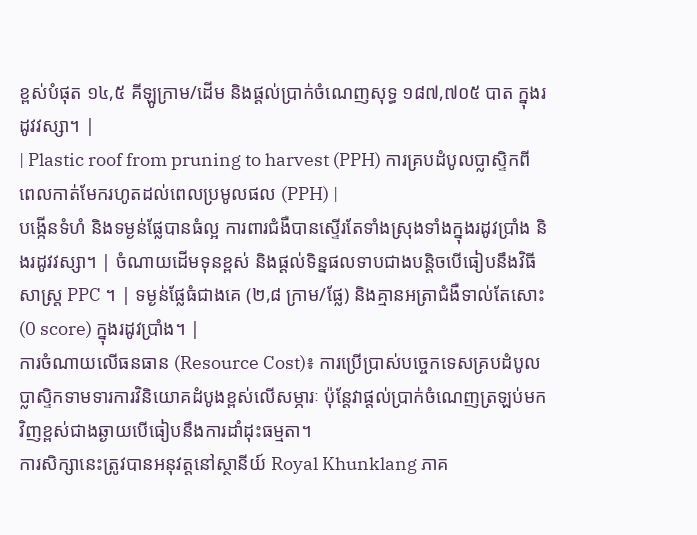ខ្ពស់បំផុត ១៤,៥ គីឡូក្រាម/ដើម និងផ្តល់ប្រាក់ចំណេញសុទ្ធ ១៨៧,៧០៥ បាត ក្នុងរដូវវស្សា។ |
| Plastic roof from pruning to harvest (PPH) ការគ្របដំបូលប្លាស្ទិកពីពេលកាត់មែករហូតដល់ពេលប្រមូលផល (PPH) |
បង្កើនទំហំ និងទម្ងន់ផ្លែបានធំល្អ ការពារជំងឺបានស្ទើរតែទាំងស្រុងទាំងក្នុងរដូវប្រាំង និងរដូវវស្សា។ | ចំណាយដើមទុនខ្ពស់ និងផ្តល់ទិន្នផលទាបជាងបន្តិចបើធៀបនឹងវិធីសាស្ត្រ PPC ។ | ទម្ងន់ផ្លែធំជាងគេ (២,៨ ក្រាម/ផ្លែ) និងគ្មានអត្រាជំងឺទាល់តែសោះ (0 score) ក្នុងរដូវប្រាំង។ |
ការចំណាយលើធនធាន (Resource Cost)៖ ការប្រើប្រាស់បច្ចេកទេសគ្របដំបូលប្លាស្ទិកទាមទារការវិនិយោគដំបូងខ្ពស់លើសម្ភារៈ ប៉ុន្តែវាផ្តល់ប្រាក់ចំណេញត្រឡប់មកវិញខ្ពស់ជាងឆ្ងាយបើធៀបនឹងការដាំដុះធម្មតា។
ការសិក្សានេះត្រូវបានអនុវត្តនៅស្ថានីយ៍ Royal Khunklang ភាគ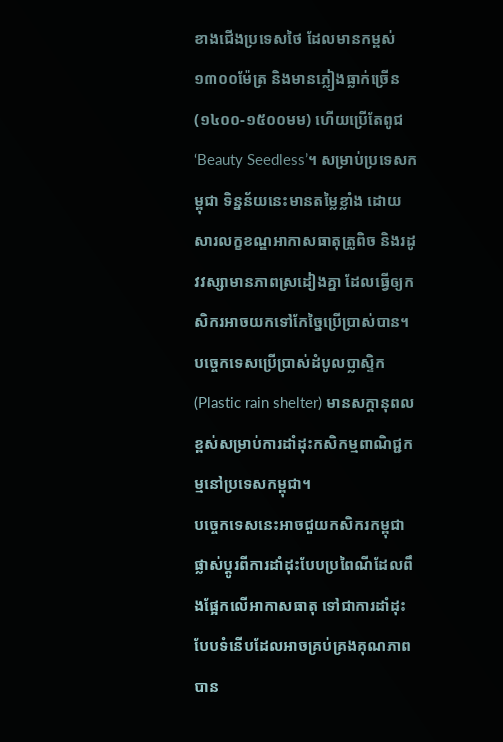ខាងជើងប្រទេសថៃ ដែលមានកម្ពស់ ១៣០០ម៉ែត្រ និងមានភ្លៀងធ្លាក់ច្រើន (១៤០០-១៥០០មម) ហើយប្រើតែពូជ ‘Beauty Seedless’។ សម្រាប់ប្រទេសកម្ពុជា ទិន្នន័យនេះមានតម្លៃខ្លាំង ដោយសារលក្ខខណ្ឌអាកាសធាតុត្រូពិច និងរដូវវស្សាមានភាពស្រដៀងគ្នា ដែលធ្វើឲ្យកសិករអាចយកទៅកែច្នៃប្រើប្រាស់បាន។
បច្ចេកទេសប្រើប្រាស់ដំបូលប្លាស្ទិក (Plastic rain shelter) មានសក្តានុពលខ្ពស់សម្រាប់ការដាំដុះកសិកម្មពាណិជ្ជកម្មនៅប្រទេសកម្ពុជា។
បច្ចេកទេសនេះអាចជួយកសិករកម្ពុជាផ្លាស់ប្តូរពីការដាំដុះបែបប្រពៃណីដែលពឹងផ្អែកលើអាកាសធាតុ ទៅជាការដាំដុះបែបទំនើបដែលអាចគ្រប់គ្រងគុណភាពបាន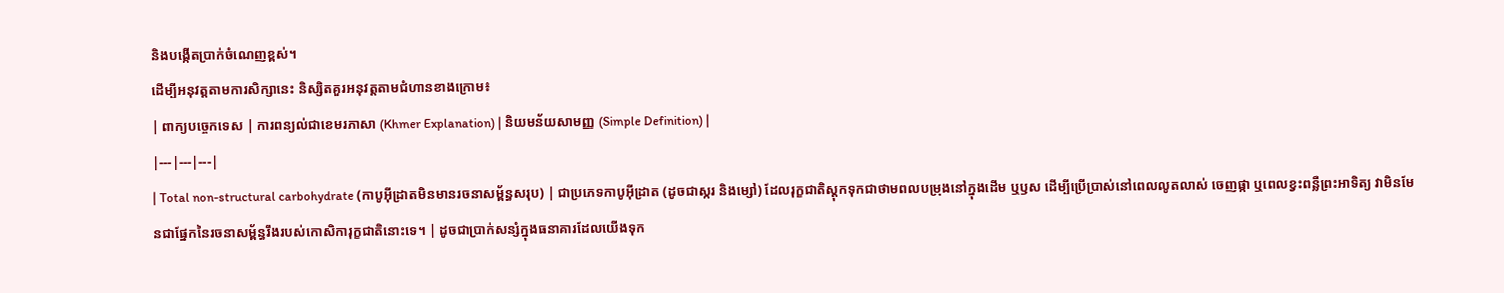និងបង្កើតប្រាក់ចំណេញខ្ពស់។
ដើម្បីអនុវត្តតាមការសិក្សានេះ និស្សិតគួរអនុវត្តតាមជំហានខាងក្រោម៖
| ពាក្យបច្ចេកទេស | ការពន្យល់ជាខេមរភាសា (Khmer Explanation) | និយមន័យសាមញ្ញ (Simple Definition) |
|---|---|---|
| Total non-structural carbohydrate (កាបូអ៊ីដ្រាតមិនមានរចនាសម្ព័ន្ធសរុប) | ជាប្រភេទកាបូអ៊ីដ្រាត (ដូចជាស្ករ និងម្សៅ) ដែលរុក្ខជាតិស្តុកទុកជាថាមពលបម្រុងនៅក្នុងដើម ឬឫស ដើម្បីប្រើប្រាស់នៅពេលលូតលាស់ ចេញផ្កា ឬពេលខ្វះពន្លឺព្រះអាទិត្យ វាមិនមែនជាផ្នែកនៃរចនាសម្ព័ន្ធរឹងរបស់កោសិការុក្ខជាតិនោះទេ។ | ដូចជាប្រាក់សន្សំក្នុងធនាគារដែលយើងទុក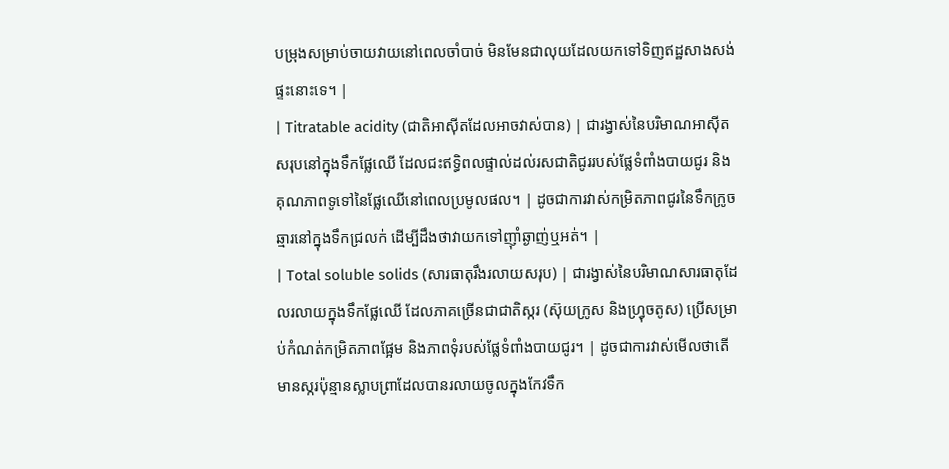បម្រុងសម្រាប់ចាយវាយនៅពេលចាំបាច់ មិនមែនជាលុយដែលយកទៅទិញឥដ្ឋសាងសង់ផ្ទះនោះទេ។ |
| Titratable acidity (ជាតិអាស៊ីតដែលអាចវាស់បាន) | ជារង្វាស់នៃបរិមាណអាស៊ីតសរុបនៅក្នុងទឹកផ្លែឈើ ដែលជះឥទ្ធិពលផ្ទាល់ដល់រសជាតិជូររបស់ផ្លែទំពាំងបាយជូរ និងគុណភាពទូទៅនៃផ្លែឈើនៅពេលប្រមូលផល។ | ដូចជាការវាស់កម្រិតភាពជូរនៃទឹកក្រូចឆ្មារនៅក្នុងទឹកជ្រលក់ ដើម្បីដឹងថាវាយកទៅញ៉ាំឆ្ងាញ់ឬអត់។ |
| Total soluble solids (សារធាតុរឹងរលាយសរុប) | ជារង្វាស់នៃបរិមាណសារធាតុដែលរលាយក្នុងទឹកផ្លែឈើ ដែលភាគច្រើនជាជាតិស្ករ (ស៊ុយក្រូស និងហ្វ្រុចតូស) ប្រើសម្រាប់កំណត់កម្រិតភាពផ្អែម និងភាពទុំរបស់ផ្លែទំពាំងបាយជូរ។ | ដូចជាការវាស់មើលថាតើមានស្ករប៉ុន្មានស្លាបព្រាដែលបានរលាយចូលក្នុងកែវទឹក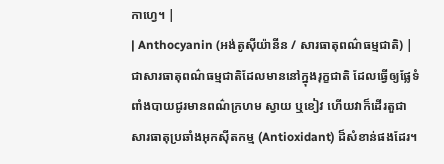កាហ្វេ។ |
| Anthocyanin (អង់តូស៊ីយ៉ានីន / សារធាតុពណ៌ធម្មជាតិ) | ជាសារធាតុពណ៌ធម្មជាតិដែលមាននៅក្នុងរុក្ខជាតិ ដែលធ្វើឲ្យផ្លែទំពាំងបាយជូរមានពណ៌ក្រហម ស្វាយ ឬខៀវ ហើយវាក៏ដើរតួជាសារធាតុប្រឆាំងអុកស៊ីតកម្ម (Antioxidant) ដ៏សំខាន់ផងដែរ។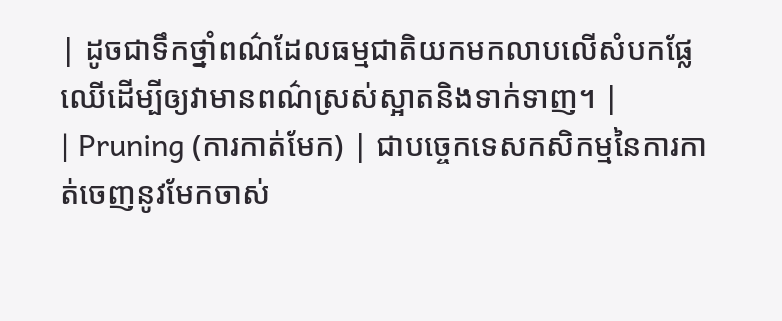| ដូចជាទឹកថ្នាំពណ៌ដែលធម្មជាតិយកមកលាបលើសំបកផ្លែឈើដើម្បីឲ្យវាមានពណ៌ស្រស់ស្អាតនិងទាក់ទាញ។ |
| Pruning (ការកាត់មែក) | ជាបច្ចេកទេសកសិកម្មនៃការកាត់ចេញនូវមែកចាស់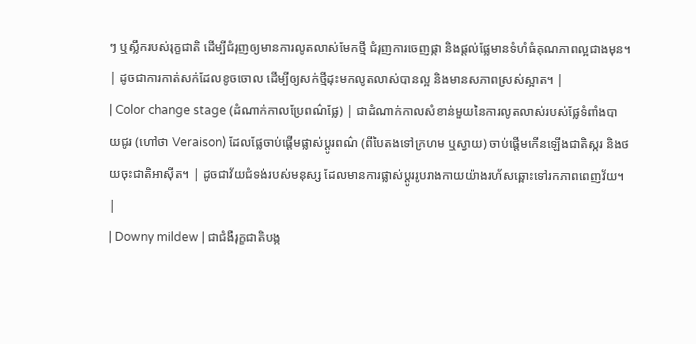ៗ ឬស្លឹករបស់រុក្ខជាតិ ដើម្បីជំរុញឲ្យមានការលូតលាស់មែកថ្មី ជំរុញការចេញផ្កា និងផ្តល់ផ្លែមានទំហំធំគុណភាពល្អជាងមុន។ | ដូចជាការកាត់សក់ដែលខូចចោល ដើម្បីឲ្យសក់ថ្មីដុះមកលូតលាស់បានល្អ និងមានសភាពស្រស់ស្អាត។ |
| Color change stage (ដំណាក់កាលប្រែពណ៌ផ្លែ) | ជាដំណាក់កាលសំខាន់មួយនៃការលូតលាស់របស់ផ្លែទំពាំងបាយជូរ (ហៅថា Veraison) ដែលផ្លែចាប់ផ្តើមផ្លាស់ប្តូរពណ៌ (ពីបៃតងទៅក្រហម ឬស្វាយ) ចាប់ផ្តើមកើនឡើងជាតិស្ករ និងថយចុះជាតិអាស៊ីត។ | ដូចជាវ័យជំទង់របស់មនុស្ស ដែលមានការផ្លាស់ប្តូររូបរាងកាយយ៉ាងរហ័សឆ្ពោះទៅរកភាពពេញវ័យ។ |
| Downy mildew | ជាជំងឺរុក្ខជាតិបង្ក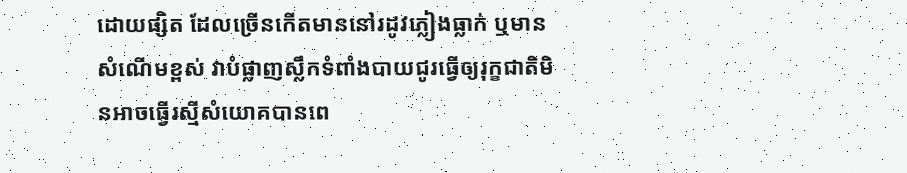ដោយផ្សិត ដែលច្រើនកើតមាននៅរដូវភ្លៀងធ្លាក់ ឬមានសំណើមខ្ពស់ វាបំផ្លាញស្លឹកទំពាំងបាយជូរធ្វើឲ្យរុក្ខជាតិមិនអាចធ្វើរស្មីសំយោគបានពេ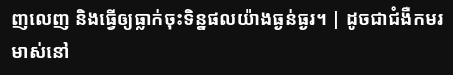ញលេញ និងធ្វើឲ្យធ្លាក់ចុះទិន្នផលយ៉ាងធ្ងន់ធ្ងរ។ | ដូចជាជំងឺកមរមាស់នៅ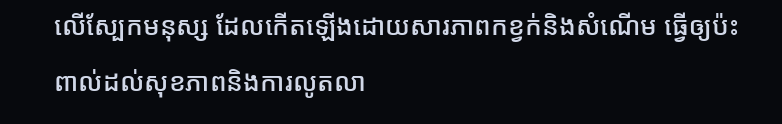លើស្បែកមនុស្ស ដែលកើតឡើងដោយសារភាពកខ្វក់និងសំណើម ធ្វើឲ្យប៉ះពាល់ដល់សុខភាពនិងការលូតលា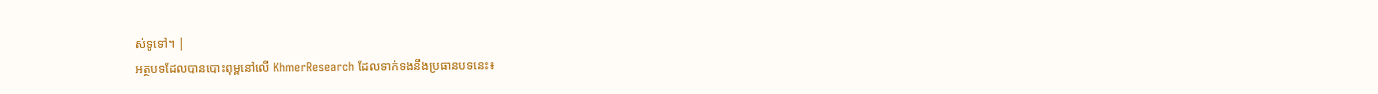ស់ទូទៅ។ |
អត្ថបទដែលបានបោះពុម្ពនៅលើ KhmerResearch ដែលទាក់ទងនឹងប្រធានបទនេះ៖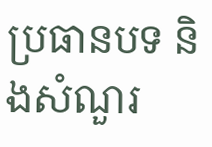ប្រធានបទ និងសំណួរ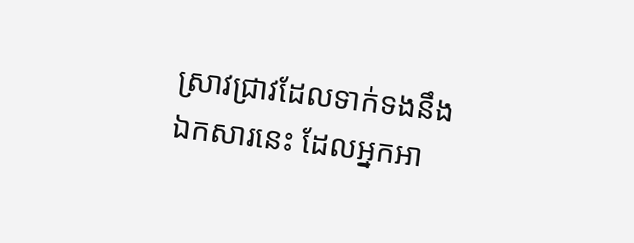ស្រាវជ្រាវដែលទាក់ទងនឹងឯកសារនេះ ដែលអ្នកអា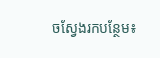ចស្វែងរកបន្ថែម៖